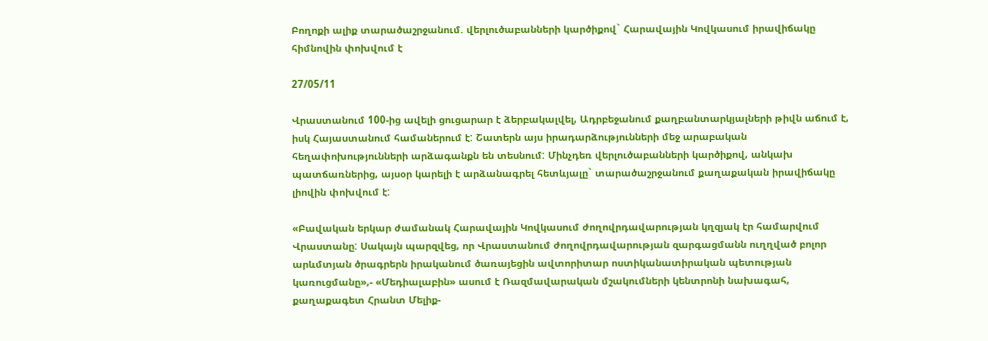Բողոքի ալիք տարածաշրջանում. վերլուծաբանների կարծիքով` Հարավային Կովկասում իրավիճակը հիմնովին փոխվում է

27/05/11

Վրաստանում 100-ից ավելի ցուցարար է ձերբակալվել, Ադրբեջանում քաղբանտարկյալների թիվն աճում է, իսկ Հայաստանում համաներում է: Շատերն այս իրադարձությունների մեջ արաբական հեղափոխությունների արձագանքն են տեսնում: Մինչդեռ վերլուծաբանների կարծիքով, անկախ պատճառներից, այսօր կարելի է արձանագրել հետևյալը` տարածաշրջանում քաղաքական իրավիճակը լիովին փոխվում է:

«Բավական երկար ժամանակ Հարավային Կովկասում ժողովրդավարության կղզյակ էր համարվում Վրաստանը: Սակայն պարզվեց, որ Վրաստանում ժողովրդավարության զարգացմանն ուղղված բոլոր արևմտյան ծրագրերն իրականում ծառայեցին ավտորիտար ոստիկանատիրական պետության կառուցմանը»,- «Մեդիալաբին» ասում է Ռազմավարական մշակումների կենտրոնի նախագահ, քաղաքագետ Հրանտ Մելիք-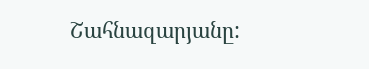Շահնազարյանը: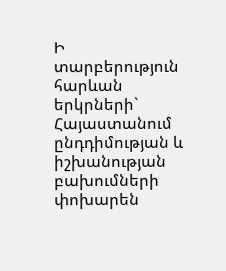Ի տարբերություն հարևան երկրների` Հայաստանում ընդդիմության և իշխանության բախումների փոխարեն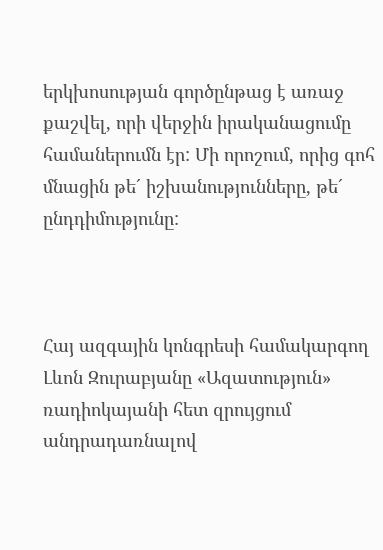երկխոսության գործընթաց է առաջ քաշվել, որի վերջին իրականացումը համաներումն էր: Մի որոշում, որից գոհ մնացին թե´ իշխանությունները, թե´ ընդդիմությունը:



Հայ ազգային կոնգրեսի համակարգող Լևոն Զուրաբյանը «Ազատություն» ռադիոկայանի հետ զրույցում անդրադառնալով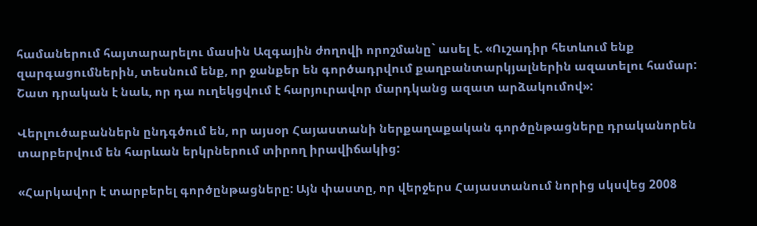համաներում հայտարարելու մասին Ազգային ժողովի որոշմանը` ասել է. «Ուշադիր հետևում ենք զարգացումներին, տեսնում ենք, որ ջանքեր են գործադրվում քաղբանտարկյալներին ազատելու համար: Շատ դրական է նաև, որ դա ուղեկցվում է հարյուրավոր մարդկանց ազատ արձակումով»:

Վերլուծաբաններն ընդգծում են, որ այսօր Հայաստանի ներքաղաքական գործընթացները դրականորեն տարբերվում են հարևան երկրներում տիրող իրավիճակից:

«Հարկավոր է տարբերել գործընթացները: Այն փաստը, որ վերջերս Հայաստանում նորից սկսվեց 2008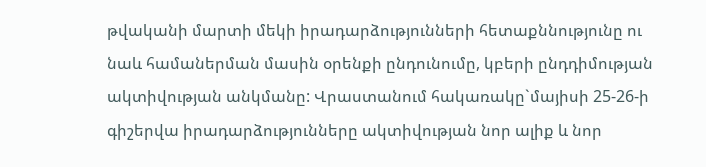թվականի մարտի մեկի իրադարձությունների հետաքննությունը ու նաև համաներման մասին օրենքի ընդունումը, կբերի ընդդիմության ակտիվության անկմանը: Վրաստանում հակառակը`մայիսի 25-26-ի գիշերվա իրադարձությունները ակտիվության նոր ալիք և նոր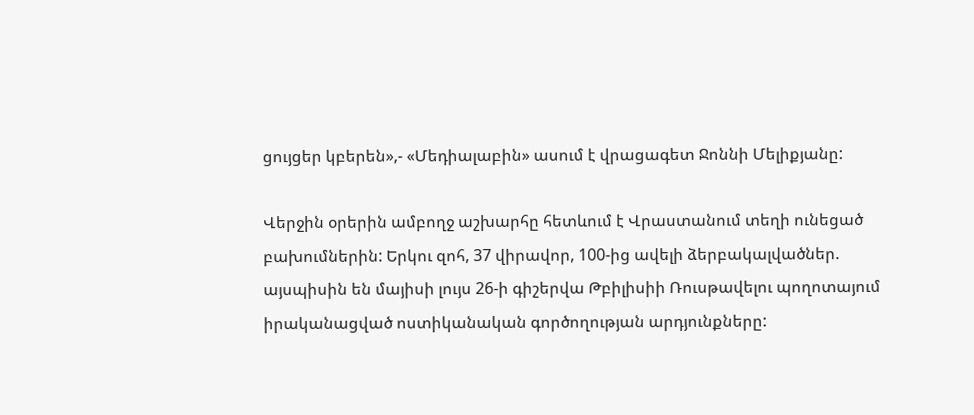ցույցեր կբերեն»,- «Մեդիալաբին» ասում է վրացագետ Ջոննի Մելիքյանը:

Վերջին օրերին ամբողջ աշխարհը հետևում է Վրաստանում տեղի ունեցած բախումներին: Երկու զոհ, 37 վիրավոր, 100-ից ավելի ձերբակալվածներ. այսպիսին են մայիսի լույս 26-ի գիշերվա Թբիլիսիի Ռուսթավելու պողոտայում իրականացված ոստիկանական գործողության արդյունքները: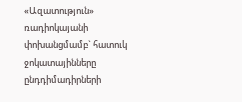«Ազատություն» ռադիոկայանի փոխանցմամբ` հատուկ ջոկատայինները ընդդիմադիրների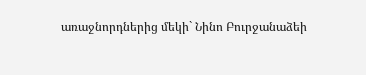առաջնորդներից մեկի` Նինո Բուրջանաձեի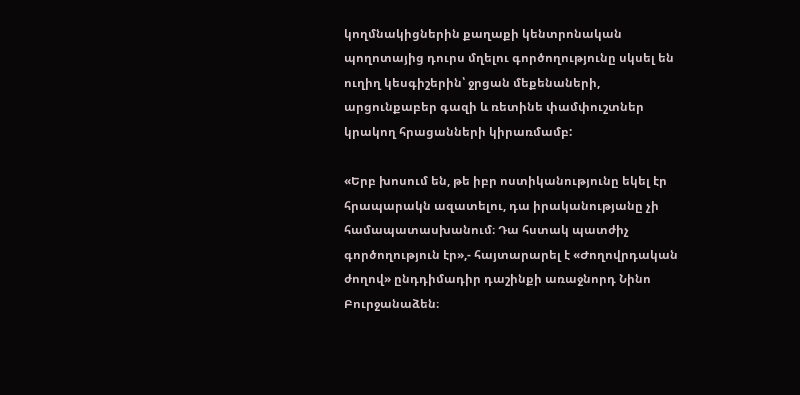կողմնակիցներին քաղաքի կենտրոնական պողոտայից դուրս մղելու գործողությունը սկսել են ուղիղ կեսգիշերին՝ ջրցան մեքենաների, արցունքաբեր գազի և ռետինե փամփուշտներ կրակող հրացանների կիրառմամբ:

«Երբ խոսում են, թե իբր ոստիկանությունը եկել էր հրապարակն ազատելու, դա իրականությանը չի համապատասխանում։ Դա հստակ պատժիչ գործողություն էր»,- հայտարարել է «Ժողովրդական ժողով» ընդդիմադիր դաշինքի առաջնորդ Նինո Բուրջանաձեն։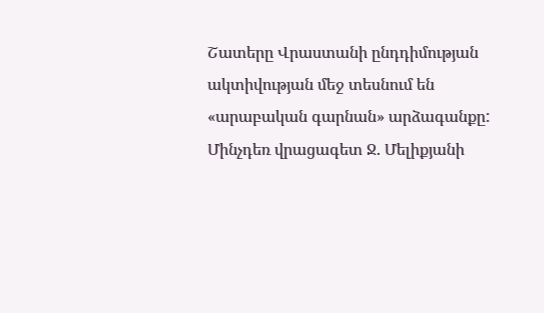Շատերը Վրաստանի ընդդիմության ակտիվության մեջ տեսնում են «արաբական գարնան» արձագանքը: Մինչդեռ վրացագետ Ջ. Մելիքյանի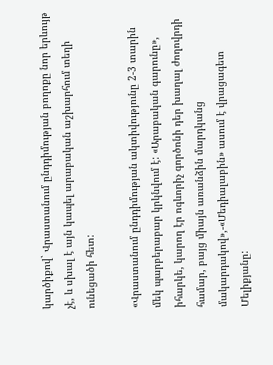կարծիքով` Վրաստանում ընդդիմության բողոքը նոր երևույթ չէ, և սխալ է այն կապել արաբական աշխարհում տեղի ունեցածի հետ:

«Վրաստանում ընդդիմության ակտիվությունը 2-3 տարին մեկ պարբերաբար կրկնվում է: «Արաբական գարունը», իհարկե, կարող էր ոգևորիչ գործոնի դեր խաղալ ժողովրդի համար, բայց միայն առանձին մարդկանց մակարդակով»,-«Մեդիալաբին» ասում է վրացագետ Մելիքյանը: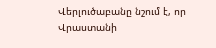Վերլուծաբանը նշում է, որ Վրաստանի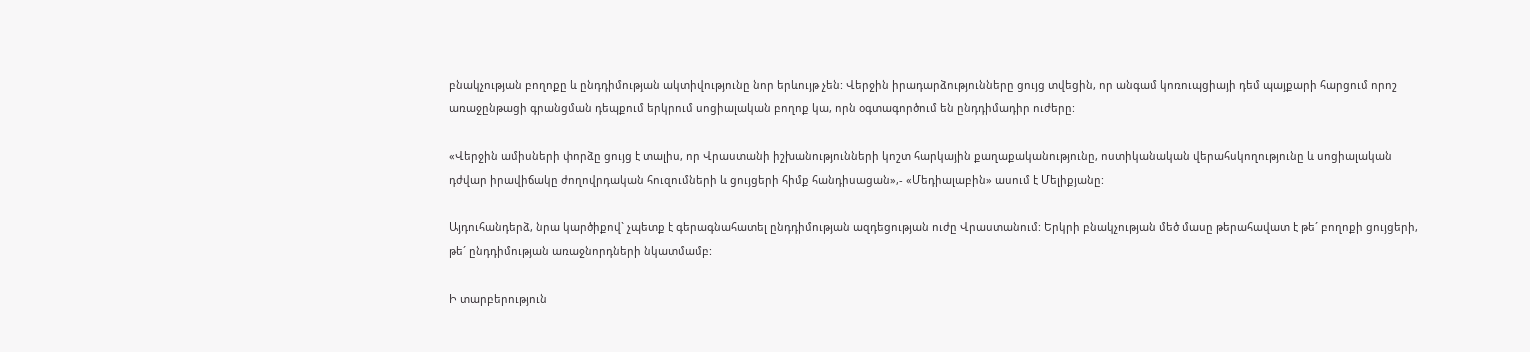բնակչության բողոքը և ընդդիմության ակտիվությունը նոր երևույթ չեն: Վերջին իրադարձությունները ցույց տվեցին, որ անգամ կոռուպցիայի դեմ պայքարի հարցում որոշ առաջընթացի գրանցման դեպքում երկրում սոցիալական բողոք կա, որն օգտագործում են ընդդիմադիր ուժերը:

«Վերջին ամիսների փորձը ցույց է տալիս, որ Վրաստանի իշխանությունների կոշտ հարկային քաղաքականությունը, ոստիկանական վերահսկողությունը և սոցիալական դժվար իրավիճակը ժողովրդական հուզումների և ցույցերի հիմք հանդիսացան»,- «Մեդիալաբին» ասում է Մելիքյանը:

Այդուհանդերձ, նրա կարծիքով` չպետք է գերագնահատել ընդդիմության ազդեցության ուժը Վրաստանում: Երկրի բնակչության մեծ մասը թերահավատ է թե´ բողոքի ցույցերի, թե´ ընդդիմության առաջնորդների նկատմամբ:

Ի տարբերություն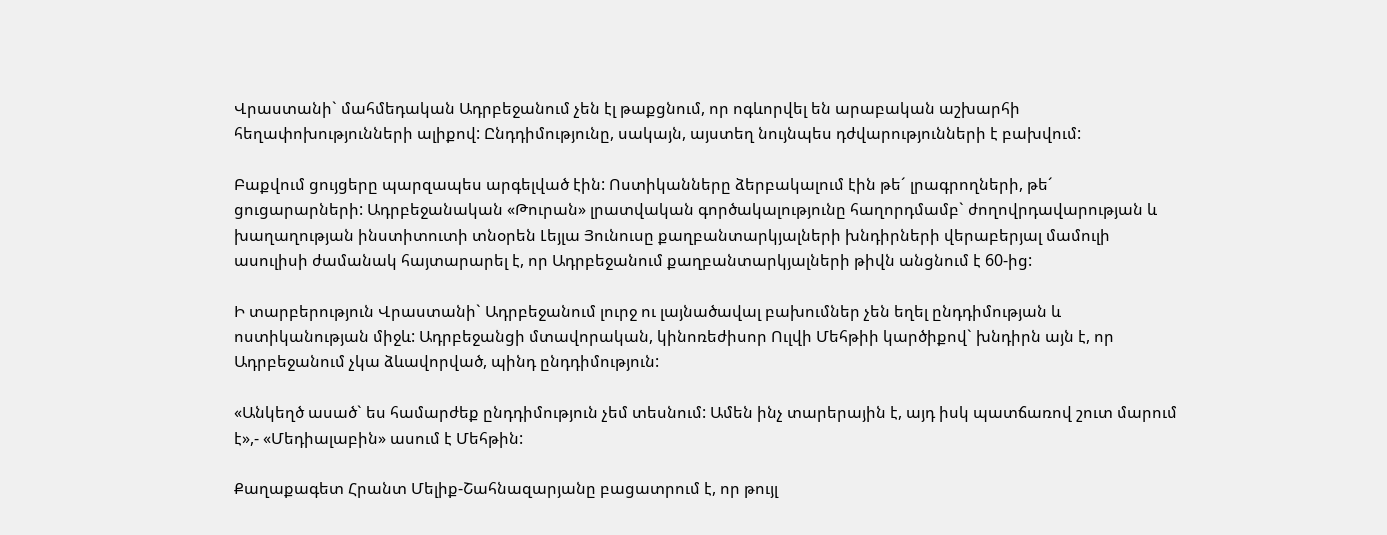Վրաստանի` մահմեդական Ադրբեջանում չեն էլ թաքցնում, որ ոգևորվել են արաբական աշխարհի հեղափոխությունների ալիքով: Ընդդիմությունը, սակայն, այստեղ նույնպես դժվարությունների է բախվում:

Բաքվում ցույցերը պարզապես արգելված էին: Ոստիկանները ձերբակալում էին թե´ լրագրողների, թե´ ցուցարարների: Ադրբեջանական «Թուրան» լրատվական գործակալությունը հաղորդմամբ` ժողովրդավարության և խաղաղության ինստիտուտի տնօրեն Լեյլա Յունուսը քաղբանտարկյալների խնդիրների վերաբերյալ մամուլի ասուլիսի ժամանակ հայտարարել է, որ Ադրբեջանում քաղբանտարկյալների թիվն անցնում է 60-ից:

Ի տարբերություն Վրաստանի` Ադրբեջանում լուրջ ու լայնածավալ բախումներ չեն եղել ընդդիմության և ոստիկանության միջև: Ադրբեջանցի մտավորական, կինոռեժիսոր Ուլվի Մեհթիի կարծիքով` խնդիրն այն է, որ Ադրբեջանում չկա ձևավորված, պինդ ընդդիմություն:

«Անկեղծ ասած` ես համարժեք ընդդիմություն չեմ տեսնում: Ամեն ինչ տարերային է, այդ իսկ պատճառով շուտ մարում է»,- «Մեդիալաբին» ասում է Մեհթին:

Քաղաքագետ Հրանտ Մելիք-Շահնազարյանը բացատրում է, որ թույլ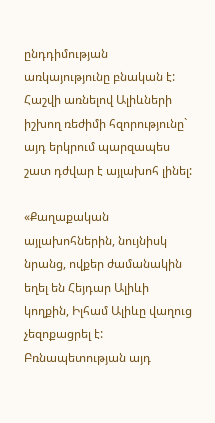ընդդիմության առկայությունը բնական է: Հաշվի առնելով Ալիևների իշխող ռեժիմի հզորությունը` այդ երկրում պարզապես շատ դժվար է այլախոհ լինել:

«Քաղաքական այլախոհներին, նույնիսկ նրանց, ովքեր ժամանակին եղել են Հեյդար Ալիևի կողքին, Իլհամ Ալիևը վաղուց չեզոքացրել է: Բռնապետության այդ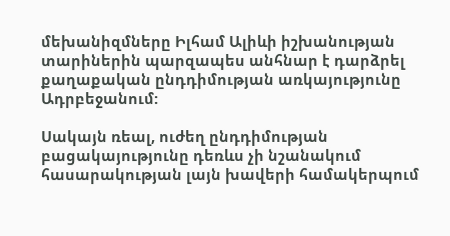մեխանիզմները Իլհամ Ալիևի իշխանության տարիներին պարզապես անհնար է դարձրել քաղաքական ընդդիմության առկայությունը Ադրբեջանում:

Սակայն ռեալ, ուժեղ ընդդիմության բացակայությունը դեռևս չի նշանակում հասարակության լայն խավերի համակերպում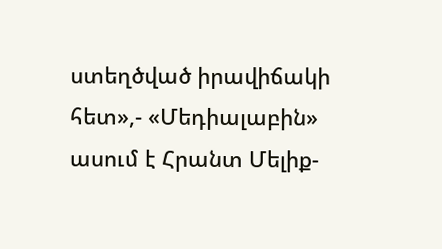ստեղծված իրավիճակի հետ»,- «Մեդիալաբին» ասում է Հրանտ Մելիք-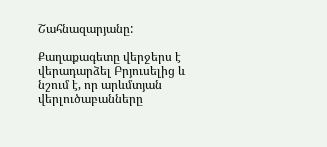Շահնազարյանը:

Քաղաքագետը վերջերս է վերադարձել Բրյուսելից և նշում է, որ արևմտյան վերլուծաբանները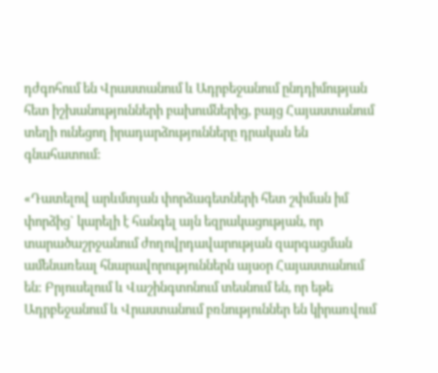դժգոհում են Վրաստանում և Ադրբեջանում ընդդիմության հետ իշխանությունների բախումներից, բայց Հայաստանում տեղի ունեցող իրադարձությունները դրական են գնահատում:

«Դատելով արևմտյան փորձագետների հետ շփման իմ փորձից` կարելի է հանգել այն եզրակացության, որ տարածաշրջանում ժողովրդավարության զարգացման ամենառեալ հնարավորություններն այսօր Հայաստանում են: Բրյուսելում և Վաշինգտոնում տեսնում են, որ եթե Ադրբեջանում և Վրաստանում բռնություններ են կիրառվում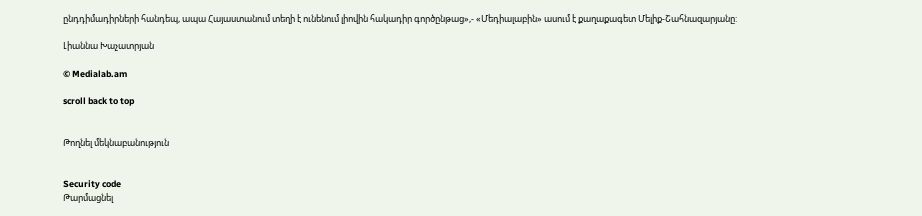ընդդիմադիրների հանդեպ, ապա Հայաստանում տեղի է ունենում լիովին հակադիր գործընթաց»,- «Մեդիալաբին» ասում է քաղաքագետ Մելիք-Շահնազարյանը:

Լիաննա Խաչատրյան

© Medialab.am

scroll back to top


Թողնել մեկնաբանություն


Security code
Թարմացնել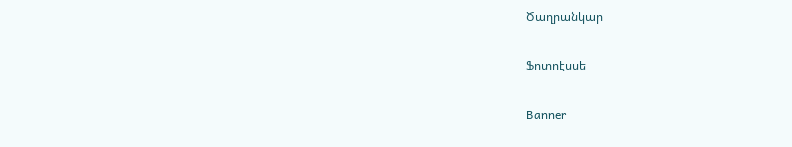Ծաղրանկար

Ֆոտոէսսե

Banner